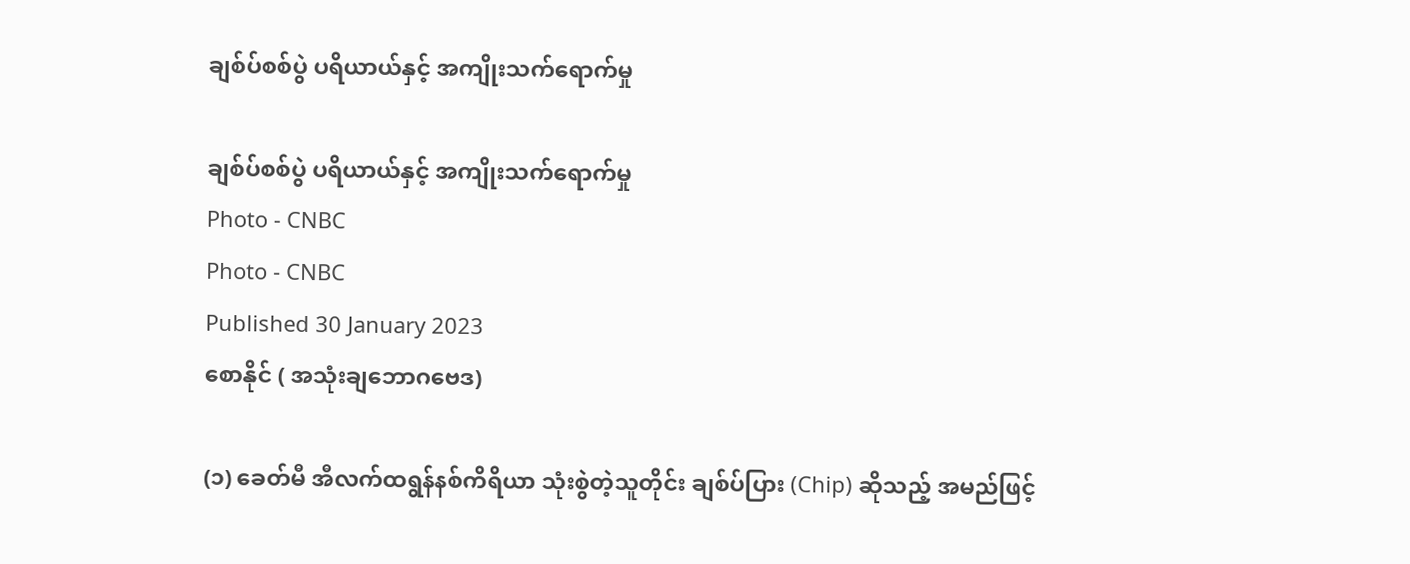ချစ်ပ်စစ်ပွဲ ပရိယာယ်နှင့် အကျိုးသက်ရောက်မှု

ချစ်ပ်စစ်ပွဲ ပရိယာယ်နှင့် အကျိုးသက်ရောက်မှု
Photo - CNBC
Photo - CNBC
Published 30 January 2023
စောနိုင် ( အသုံးချဘောဂဗေဒ)

(၁) ခေတ်မီ အီလက်ထရွန်နစ်ကိရိယာ သုံးစွဲတဲ့သူတိုင်း ချစ်ပ်ပြား (Chip) ဆိုသည့် အမည်ဖြင့်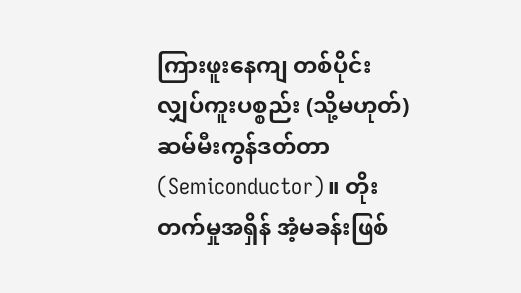ကြားဖူးနေကျ တစ်ပိုင်းလျှပ်ကူးပစ္စည်း (သို့မဟုတ်) ဆမ်မီးကွန်ဒတ်တာ (Semiconductor)။ တိုးတက်မှုအရှိန် အံ့မခန်းဖြစ်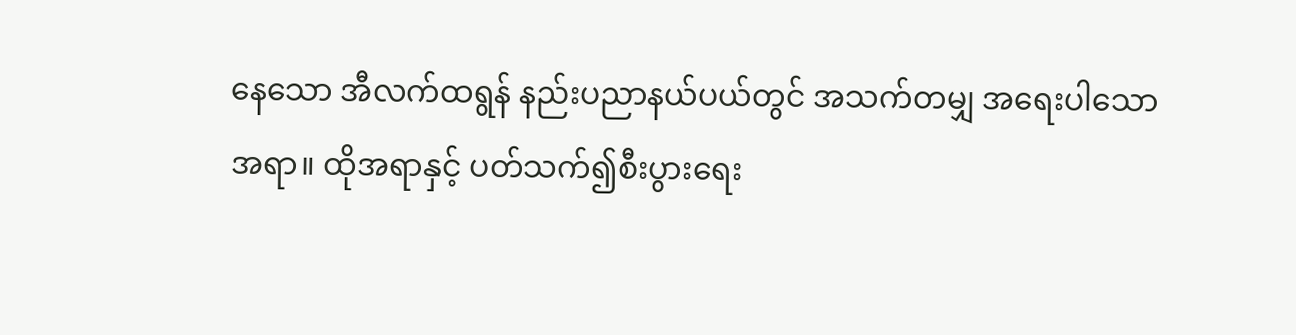နေသော အီလက်ထရွန် နည်းပညာနယ်ပယ်တွင် အသက်တမျှ အရေးပါသောအရာ။ ထိုအရာနှင့် ပတ်သက်၍စီးပွားရေး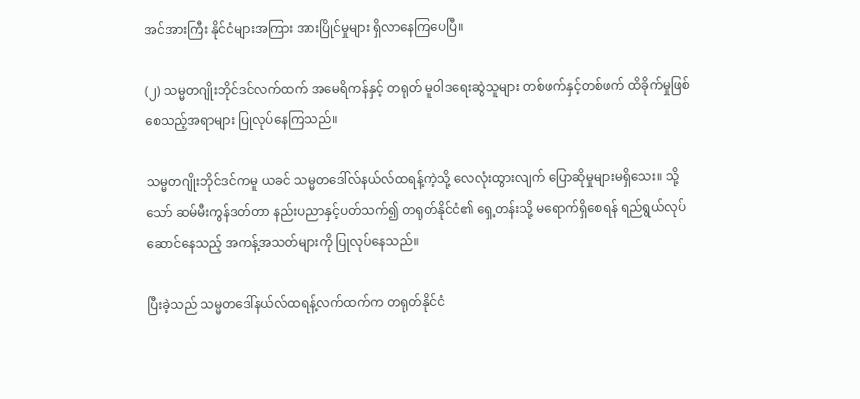အင်အားကြီး နိုင်ငံများအကြား အားပြိုင်မှုများ ရှိလာနေကြပေပြီ။

(၂) သမ္မတဂျိုးဘိုင်ဒင်လက်ထက် အမေရိကန်နှင့် တရုတ် မူဝါဒရေးဆွဲသူများ တစ်ဖက်နှင့်တစ်ဖက် ထိခိုက်မှုဖြစ်စေသည့်အရာများ ပြုလုပ်နေကြသည်။

သမ္မတဂျိုးဘိုင်ဒင်ကမူ ယခင် သမ္မတဒေါ်လ်နယ်လ်ထရန့်ကဲ့သို့ လေလုံးထွားလျက် ပြောဆိုမှုများမရှိသေး။ သို့သော် ဆမ်မီးကွန်ဒတ်တာ နည်းပညာနှင့်ပတ်သက်၍ တရုတ်နိုင်ငံ၏ ရှေ့တန်းသို့ မရောက်ရှိစေရန် ရည်ရွယ်လုပ်ဆောင်နေသည့် အကန့်အသတ်များကို ပြုလုပ်နေသည်။

ပြီးခဲ့သည် သမ္မတဒေါ်နယ်လ်ထရန့်လက်ထက်က တရုတ်နိုင်ငံ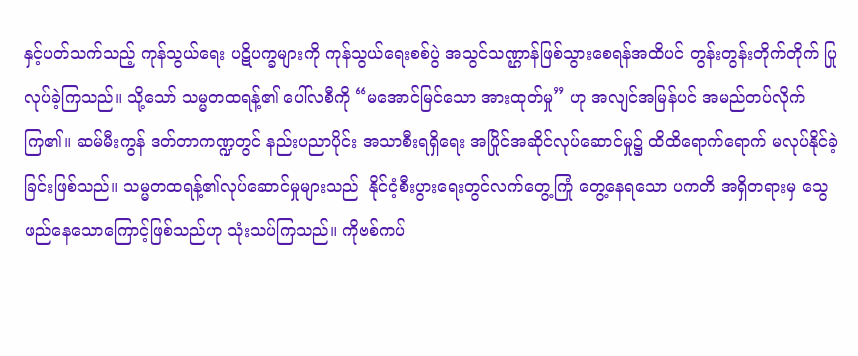နှင့်ပတ်သက်သည့် ကုန်သွယ်ရေး ပဋိပက္ခများကို ကုန်သွယ်ရေးစစ်ပွဲ အသွင်သဏ္ဌာန်ဖြစ်သွားစေရန်အထိပင် တွန်းတွန်းတိုက်တိုက် ပြုလုပ်ခဲ့ကြသည်။ သို့သော် သမ္မတထရန့်၏ ပေါ်လစီကို “မအောင်မြင်သော အားထုတ်မှု” ဟု အလျင်အမြန်ပင် အမည်တပ်လိုက်ကြ၏။ ဆမ်မီးကွန် ဒတ်တာကဏ္ဍတွင် နည်းပညာပိုင်း အသာစီးရရှိရေး အပြိုင်အဆိုင်လုပ်ဆောင်မှု၌ ထိထိရောက်ရောက် မလုပ်နိုင်ခဲ့ခြင်းဖြစ်သည်။ သမ္မတထရန့်၏လုပ်ဆောင်မှုများသည်  နိုင်ငံ့စီးပွားရေးတွင်လက်တွေ့ကြုံ တွေ့နေရသော ပကတိ အရှိတရားမှ သွေဖည်နေသောကြောင့်ဖြစ်သည်ဟု သုံးသပ်ကြသည်။ ကိုဗစ်ကပ်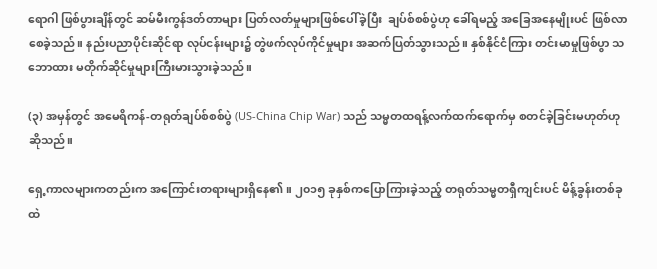ရောဂါ ဖြစ်ပွားချိန်တွင် ဆမ်မီးကွန်ဒတ်တာများ ပြတ်လတ်မှုများဖြစ်ပေါ်ခဲ့ပြီး  ချပ်စ်စစ်ပွဲဟု ခေါ်ရမည့် အခြေအနေမျိုးပင် ဖြစ်လာစေခဲ့သည်။ နည်းပညာပိုင်းဆိုင်ရာ လုပ်ငန်းများ၌ တွဲဖက်လုပ်ကိုင်မှုများ အဆက်ပြတ်သွားသည်။ နှစ်နိုင်ငံကြား တင်းမာမှုဖြစ်ပွာ သဘောထား မတိုက်ဆိုင်မှုများကြီးမားသွားခဲ့သည်။

(၃) အမှန်တွင် အမေရိကန်-တရုတ်ချပ်စ်စစ်ပွဲ (US-China Chip War) သည် သမ္မတထရန့်လက်ထက်ရောက်မှ စတင်ခဲ့ခြင်းမဟုတ်ဟု ဆိုသည်။

ရှေ့ကာလများကတည်းက အကြောင်းတရားများရှိနေ၏။ ၂၀၁၅ ခုနှစ်ကပြောကြားခဲ့သည့် တရုတ်သမ္မတရှီကျင်းပင် မိန့်ခွန်းတစ်ခုထဲ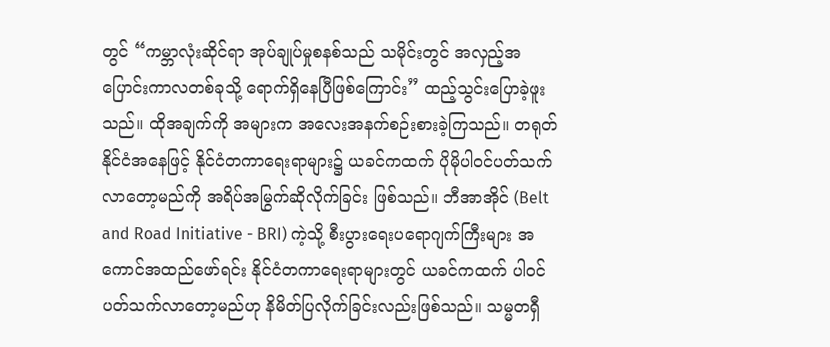တွင် “ကမ္ဘာလုံးဆိုင်ရာ အုပ်ချုပ်မှုစနစ်သည် သမိုင်းတွင် အလှည့်အပြောင်းကာလတစ်ခုသို့ ရောက်ရှိနေပြီဖြစ်ကြောင်း” ထည့်သွင်းပြောခဲ့ဖူးသည်။ ထိုအချက်ကို အများက အလေးအနက်စဉ်းစားခဲ့ကြသည်။ တရုတ်နိုင်ငံအနေဖြင့် နိုင်ငံတကာရေးရာများ၌ ယခင်ကထက် ပိုမိုပါဝင်ပတ်သက်လာတော့မည်ကို အရိပ်အမြွက်ဆိုလိုက်ခြင်း ဖြစ်သည်။ ဘီအာအိုင် (Belt and Road Initiative - BRI) ကဲ့သို့ စီးပွားရေးပရောဂျက်ကြီးများ အကောင်အထည်ဖော်ရင်း နိုင်ငံတကာရေးရာများတွင် ယခင်ကထက် ပါဝင်ပတ်သက်လာတော့မည်ဟု နိမိတ်ပြလိုက်ခြင်းလည်းဖြစ်သည်။ သမ္မတရှီ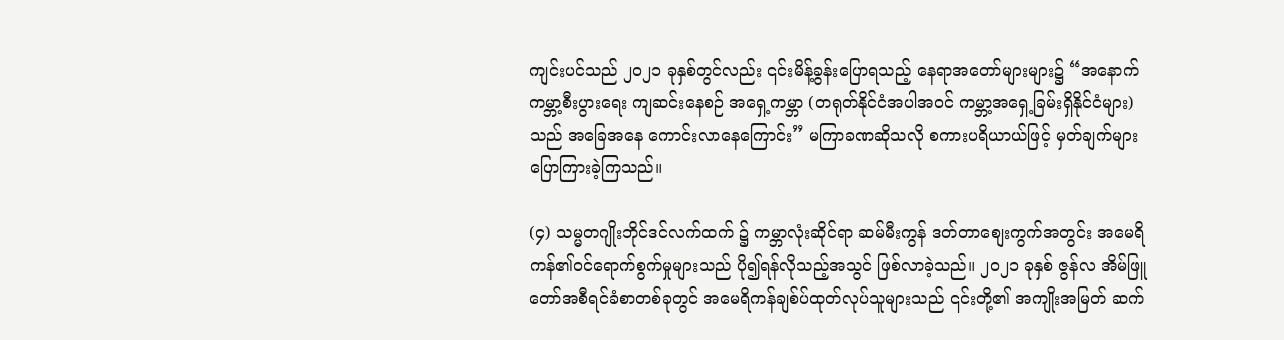ကျင်းပင်သည် ၂၀၂၁ ခုနှစ်တွင်လည်း ၎င်းမိန့်ခွန်းပြောရသည့် နေရာအတော်များများ၌ “အနောက်ကမ္ဘာ့စီးပွားရေး ကျဆင်းနေစဉ် အရှေ့ကမ္ဘာ (တရုတ်နိုင်ငံအပါအဝင် ကမ္ဘာ့အရှေ့ခြမ်းရှိနိုင်ငံများ) သည် အခြေအနေ ကောင်းလာနေကြောင်း” မကြာခဏဆိုသလို စကားပရိယာယ်ဖြင့် မှတ်ချက်များ ပြောကြားခဲ့ကြသည်။

(၄) သမ္မတဂျိုးဘိုင်ဒင်လက်ထက် ၌ ကမ္ဘာလုံးဆိုင်ရာ ဆမ်မီးကွန် ဒတ်တာစျေးကွက်အတွင်း အမေရိကန်၏ဝင်ရောက်စွက်မှုများသည် ပို၍ရန်လိုသည့်အသွင် ဖြစ်လာခဲ့သည်။ ၂၀၂၁ ခုနှစ် ဇွန်လ အိမ်ဖြူတော်အစီရင်ခံစာတစ်ခုတွင် အမေရိကန်ချစ်ပ်ထုတ်လုပ်သူများသည် ၎င်းတို့၏ အကျိုးအမြတ် ဆက်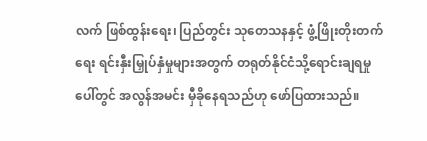လက် ဖြစ်ထွန်းရေး၊ ပြည်တွင်း သုတေသနနှင့် ဖွံ့ဖြိုးတိုးတက်ရေး ရင်းနှီးမြှုပ်နှံမှုများအတွက် တရုတ်နိုင်ငံသို့ရောင်းချရမှုပေါ်တွင် အလွန်အမင်း မှီခိုနေရသည်ဟု ဖော်ပြထားသည်။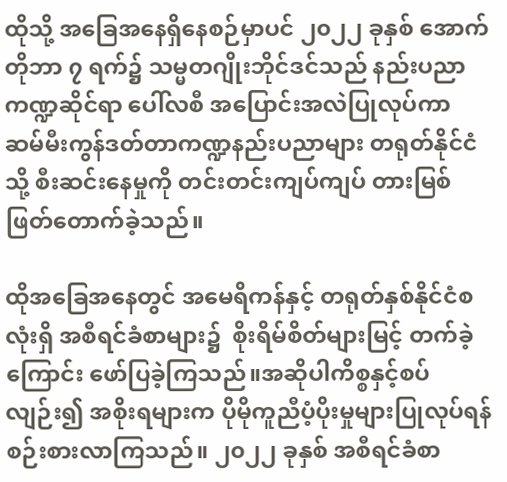ထိုသို့ အခြေအနေရှိနေစဉ်မှာပင် ၂၀၂၂ ခုနှစ် အောက်တိုဘာ ၇ ရက်၌ သမ္မတဂျိုးဘိုင်ဒင်သည် နည်းပညာကဏ္ဍဆိုင်ရာ ပေါ်လစီ အပြောင်းအလဲပြုလုပ်ကာ ဆမ်မီးကွန်ဒတ်တာကဏ္ဍနည်းပညာများ တရုတ်နိုင်ငံသို့ စီးဆင်းနေမှုကို တင်းတင်းကျပ်ကျပ် တားမြစ်ဖြတ်တောက်ခဲ့သည်။

ထိုအခြေအနေတွင် အမေရိကန်နှင့် တရုတ်နှစ်နိုင်ငံစလုံးရှိ အစီရင်ခံစာများ၌  စိုးရိမ်စိတ်များမြင့် တက်ခဲ့ကြောင်း ဖော်ပြခဲ့ကြသည်။အဆိုပါကိစ္စနှင့်စပ်လျဉ်း၍ အစိုးရများက ပိုမိုကူညီပံ့ပိုးမှုများပြုလုပ်ရန် စဉ်းစားလာကြသည်။ ၂၀၂၂ ခုနှစ် အစီရင်ခံစာ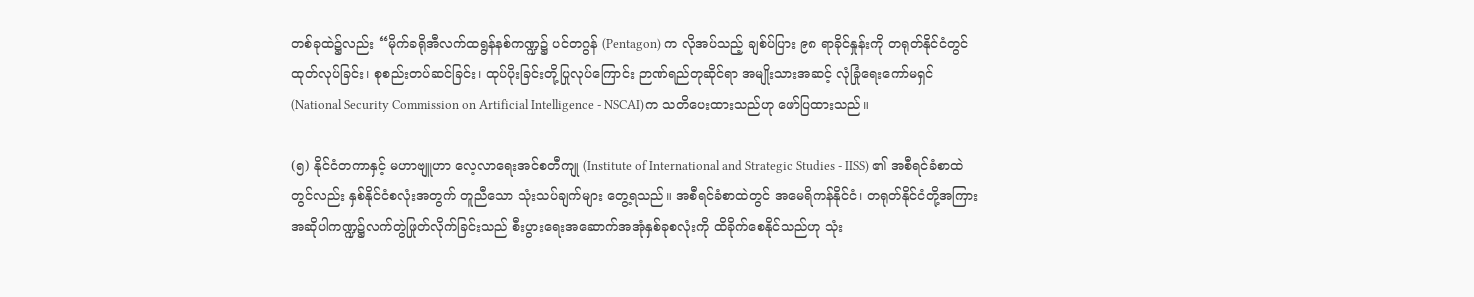တစ်ခုထဲ၌လည်း “မိုက်ခရိုအီလက်ထရွန်နစ်ကဏ္ဍ၌ ပင်တဂွန် (Pentagon) က လိုအပ်သည့် ချစ်ပ်ပြား ၉၈ ရာခိုင်နှုန်းကို တရုတ်နိုင်ငံတွင် ထုတ်လုပ်ခြင်း၊ စုစည်းတပ်ဆင်ခြင်း၊ ထုပ်ပိုးခြင်းတို့ပြုလုပ်ကြောင်း ဉာဏ်ရည်တုဆိုင်ရာ အမျိုးသားအဆင့် လုံခြုံရေးကော်မရှင် (National Security Commission on Artificial Intelligence - NSCAI)က သတိပေးထားသည်ဟု ဖော်ပြထားသည်။

(၅) နိုင်ငံတကာနှင့် မဟာဗျူဟာ လေ့လာရေးအင်စတီကျု (Institute of International and Strategic Studies - IISS) ၏ အစီရင်ခံစာထဲတွင်လည်း နှစ်နိုင်ငံစလုံးအတွက် တူညီသော သုံးသပ်ချက်များ တွေ့ရသည်။ အစီရင်ခံစာထဲတွင် အမေရိကန်နိုင်ငံ၊ တရုတ်နိုင်ငံတို့အကြား အဆိုပါကဏ္ဍ၌လက်တွဲဖြုတ်လိုက်ခြင်းသည် စီးပွားရေးအဆောက်အအုံနှစ်ခုစလုံးကို ထိခိုက်စေနိုင်သည်ဟု သုံး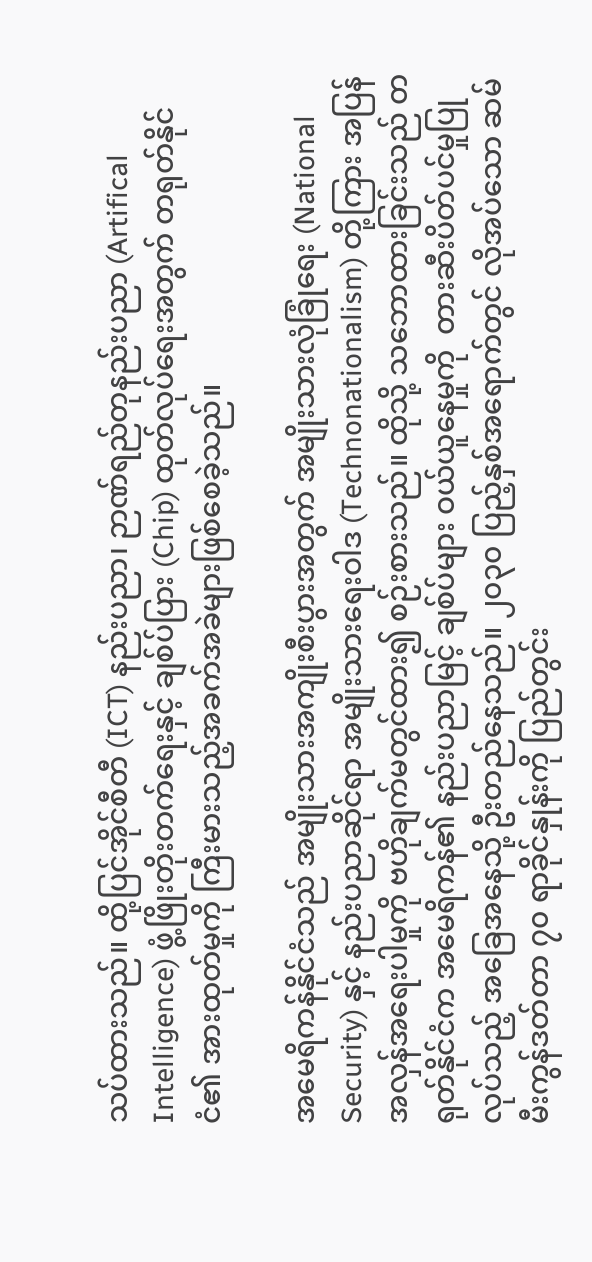သပ်ထားသည်။ ထို့ပြင်အိုင်စီတီ (ICT) နည်းပညာ၊ ဉာဏ်ရည်တုနည်းပညာ (Artifical Intelligence) ဖွံ့ဖြိုးတိုးတက်ရေးနှင့် ချစ်ပ်ပြား (Chip) ထုတ်လုပ်ရေးအတွက် တရုတ်နိုင်ငံ၏ အားထုတ်မှုကို ကြီးမားသည့်အခက်အခဲများဖြစ်စေခဲ့သည်။

အမေရိကန်နိုင်ငံသည် အမျိုးသားအကျိုးစီးပွားအတွက် အမျိုးသားလုံခြုံရေး (National Security) နှင့် နည်းပညာဆိုင်ရာ အမျိုးသားရေးဝါဒ (Technonationalism) တို့ကြား အပြန်အလှန်အရေးပါမှုကို ဗဟိုချက်မတွင်ထား၍ စဉ်းစားသည်။ ထိုသို့ သဘောထားခြင်းသည် တရုတ်နိုင်ငံက အမေရိကန်၏ နည်းပညာမြင့် ချစ်ပ်များ ဝယ်ယူနေမှုကို  တားဆီးပိတ်ပင်မှုပြုလုပ်သည့် အခြေအနေသို့ ဦးတည်နေသည်။ ၂၀၃၀ ပြည့်နှစ်အရောက်တွင် လိုအပ်သော ဆမ်မီးကွန်ဒတ်တာ ၇၀ ရာခိုင်နှုန်းကို ပြည်တွင်း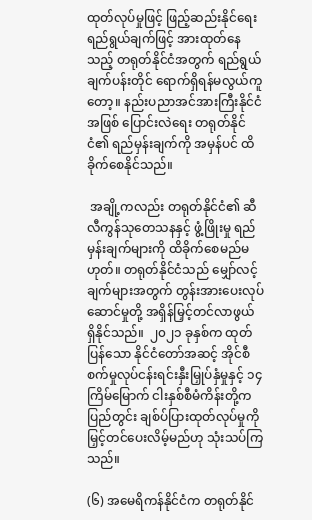ထုတ်လုပ်မှုဖြင့် ဖြည့်ဆည်းနိုင်ရေး ရည်ရွယ်ချက်ဖြင့် အားထုတ်နေသည့် တရုတ်နိုင်ငံအတွက် ရည်ရွယ်ချက်ပန်းတိုင် ရောက်ရှိရန်မလွယ်ကူတော့။ နည်းပညာအင်အားကြီးနိုင်ငံအဖြစ် ပြောင်းလဲရေး တရုတ်နိုင်ငံ၏ ရည်မှန်းချက်ကို အမှန်ပင် ထိခိုက်စေနိုင်သည်။

 အချို့ကလည်း တရုတ်နိုင်ငံ၏ ဆီလီကွန်သုတေသနနှင့် ဖွံ့ဖြိုးမှု ရည်မှန်းချက်များကို ထိခိုက်စေမည်မဟုတ်။ တရုတ်နိုင်ငံသည် မျှော်လင့်ချက်များအတွက် တွန်းအားပေးလုပ်ဆောင်မှုတို့ အရှိန်မြှင့်တင်လာဖွယ် ရှိနိုင်သည်။  ၂၀၂၁ ခုနှစ်က ထုတ်ပြန်သော နိုင်ငံတော်အဆင့် အိုင်စီစက်မှုလုပ်ငန်းရင်းနှီးမြှုပ်နှံမှုနှင့် ၁၄ ကြိမ်မြောက် ငါးနှစ်စီမံကိန်းတို့က ပြည်တွင်း ချစ်ပ်ပြားထုတ်လုပ်မှုကို မြှင့်တင်ပေးလိမ့်မည်ဟု သုံးသပ်ကြသည်။

(၆) အမေရိကန်နိုင်ငံက တရုတ်နိုင်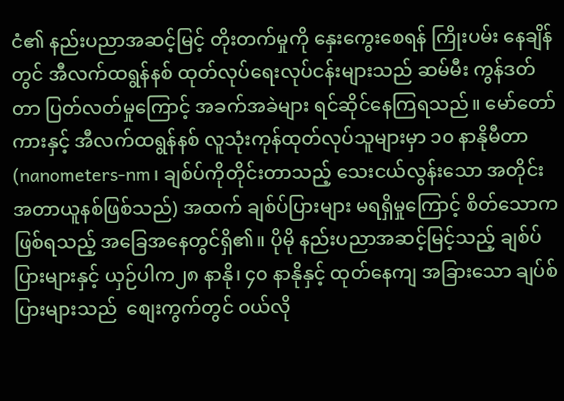ငံ၏ နည်းပညာအဆင့်မြင့် တိုးတက်မှုကို နှေးကွေးစေရန် ကြိုးပမ်း နေချိန်တွင် အီလက်ထရွန်နစ် ထုတ်လုပ်ရေးလုပ်ငန်းများသည် ဆမ်မီး ကွန်ဒတ်တာ ပြတ်လတ်မှုကြောင့် အခက်အခဲများ ရင်ဆိုင်နေကြရသည်။ မော်တော်ကားနှင့် အီလက်ထရွန်နစ် လူသုံးကုန်ထုတ်လုပ်သူများမှာ ၁၀ နာနိုမီတာ (nanometers-nm၊ ချစ်ပ်ကိုတိုင်းတာသည့် သေးငယ်လွန်းသော အတိုင်းအတာယူနစ်ဖြစ်သည်) အထက် ချစ်ပ်ပြားများ မရရှိမှုကြောင့် စိတ်သောကဖြစ်ရသည့် အခြေအနေတွင်ရှိ၏။ ပိုမို နည်းပညာအဆင့်မြင့်သည့် ချစ်ပ်ပြားများနှင့် ယှဉ်ပါက၂၈ နာနို၊ ၄၀ နာနိုနှင့် ထုတ်နေကျ အခြားသော ချပ်စ်ပြားများသည်  စျေးကွက်တွင် ဝယ်လို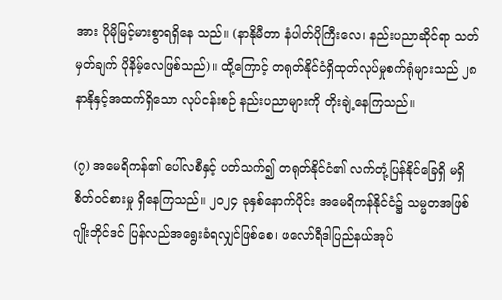အား ပိုမိုမြင့်မားစွာရရှိနေ သည်။ (နာနိုမီတာ နံပါတ်ပိုကြီးလေ၊ နည်းပညာဆိုင်ရာ သတ်မှတ်ချက် ပိုနိမ့်လေဖြစ်သည်)။ ထို့ကြောင့် တရုတ်နိုင်ငံရှိထုတ်လုပ်မှုစက်ရုံများသည် ၂၈ နာနိုနှင့်အထက်ရှိသော လုပ်ငန်းစဉ် နည်းပညာများကို တိုးချဲ့နေကြသည်။

(၇) အမေရိကန်၏ ပေါ်လစီနှင့် ပတ်သက်၍ တရုတ်နိုင်ငံ၏ လက်တုံ့ပြန်နိုင်ခြေရှိ မရှိ စိတ်ဝင်စားမှု ရှိနေကြသည်။ ၂၀၂၄ ခုနှစ်နောက်ပိုင်း အမေရိကန်နိုင်ငံ၌ သမ္မတအဖြစ် ဂျိုးဘိုင်ဒင် ပြန်လည်အရွေးခံရလျှင်ဖြစ်စေ၊ ဖလော်ရီဒါပြည်နယ်အုပ်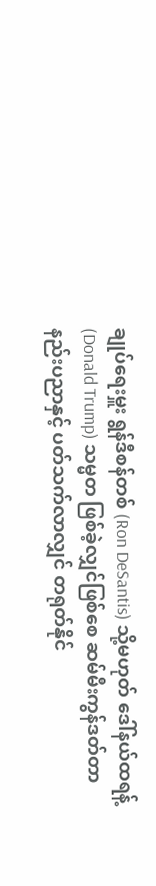ချုပ်ရေးမှူး ရွန်ဒီစန်တစ် (Ron DeSantis) သို့မဟုတ် ဒေါ်နယ်ထရန့် (Donald Trump) သမ္မတ ဖြစ်ခဲ့လျှင်ဖြစ်စေ ဆမ်မီးကွန်ဒတ်တာ နည်းပညာနှင့် ပတ်သက်လာလျှင် တရုတ်နိုင်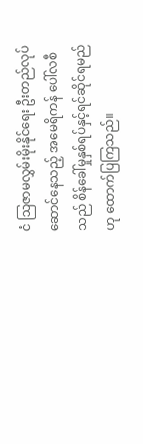ငံ သြဇာမလွှမ်းမိုးနိုင်ရေး ဦးတည်လုပ်ဆောင်နေသည့် အမေရိကန် ပေါ်လစီသည် စိန်ခေါ်မှုနှစ်ရပ်နှင့်ရင်ဆိုင်ရမည်ဟု ထောက်ပြကြသည်။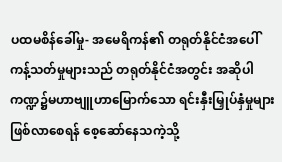ပထမစိန်ခေါ်မှု- အမေရိကန်၏ တရုတ်နိုင်ငံအပေါ် ကန့်သတ်မှုများသည် တရုတ်နိုင်ငံအတွင်း အဆိုပါကဏ္ဍ၌မဟာဗျူဟာမြောက်သော ရင်းနှီးမြှုပ်နှံမှုများ ဖြစ်လာစေရန် စေ့ဆော်နေသကဲ့သို့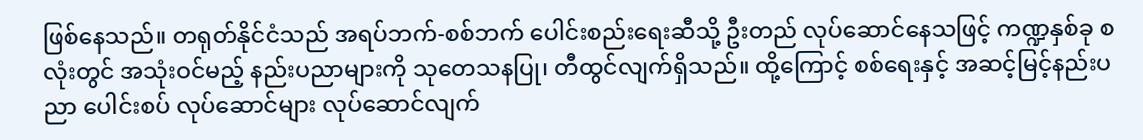ဖြစ်နေသည်။ တရုတ်နိုင်ငံသည် အရပ်ဘက်-စစ်ဘက် ပေါင်းစည်းရေးဆီသို့ ဦးတည် လုပ်ဆောင်နေသဖြင့် ကဏ္ဍနှစ်ခု စလုံးတွင် အသုံးဝင်မည့် နည်းပညာများကို သုတေသနပြု၊ တီထွင်လျက်ရှိသည်။ ထို့ကြောင့် စစ်ရေးနှင့် အဆင့်မြင့်နည်းပညာ ပေါင်းစပ် လုပ်ဆောင်များ လုပ်ဆောင်လျက်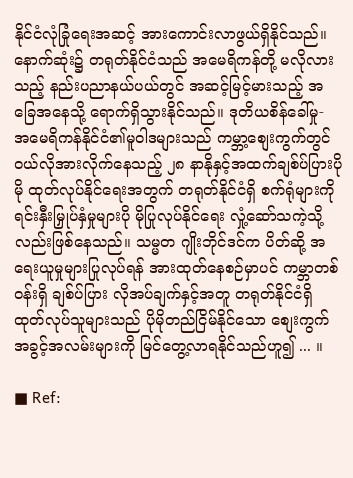နိုင်ငံလုံခြုံရေးအဆင့် အားကောင်းလာဖွယ်ရှိနိုင်သည်။ နောက်ဆုံး၌ တရုတ်နိုင်ငံသည် အမေရိကန်တို့ မလိုလားသည့် နည်းပညာနယ်ပယ်တွင် အဆင့်မြင့်မားသည့် အခြေအနေသို့ ရောက်ရှိသွားနိုင်သည်။ ဒုတိယစိန်ခေါ်မှု- အမေရိကန်နိုင်ငံ၏မူဝါဒများသည် ကမ္ဘာ့စျေးကွက်တွင် ဝယ်လိုအားလိုက်နေသည့် ၂၈ နာနိုနှင့်အထက်ချစ်ပ်ပြားပိုမို ထုတ်လုပ်နိုင်ရေးအတွက် တရုတ်နိုင်ငံရှိ စက်ရုံများကို ရင်းနှီးမြှုပ်နှံမှုများပို မိုပြုလုပ်နိုင်ရေး လှုံ့ဆော်သကဲ့သို့လည်းဖြစ်နေသည်။ သမ္မတ ဂျိုးဘိုင်ဒင်က ပိတ်ဆို့ အရေးယူမှုများပြုလုပ်ရန် အားထုတ်နေစဉ်မှာပင် ကမ္ဘာတစ်ဝန်းရှိ ချစ်ပ်ပြား လိုအပ်ချက်နှင့်အတူ တရုတ်နိုင်ငံရှိ ထုတ်လုပ်သူများသည် ပိုမိုတည်ငြိမ်နိုင်သော စျေးကွက်အခွင့်အလမ်းများကို မြင်တွေ့လာရနိုင်သည်ဟူ၍ ... ။

■ Ref: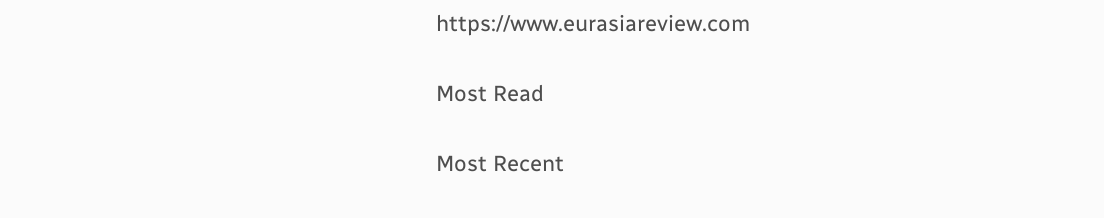https://www.eurasiareview.com

Most Read

Most Recent